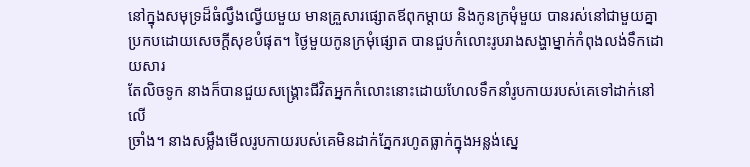នៅក្នុងសមុទ្រដ៏ធំល្វឹងល្វើយមួយ មានគ្រួសារផ្សោតឪពុកម្តាយ និងកូនក្រមុំមួយ បានរស់នៅជាមួយគ្នា
ប្រកបដោយសេចក្តីសុខបំផុត។ ថ្ងៃមួយកូនក្រមុំផ្សោត បានជួបកំលោះរូបរាងសង្ហាម្នាក់កំពុងលង់ទឹកដោយសារ
តែលិចទូក នាងក៏បានជួយសង្រ្គោះជីវិតអ្នកកំលោះនោះដោយហែលទឹកនាំរូបកាយរបស់គេទៅដាក់នៅលើ
ច្រាំង។ នាងសម្លឹងមើលរូបកាយរបស់គេមិនដាក់ភ្នែករហូតធ្លាក់ក្នុងអន្លង់ស្នេ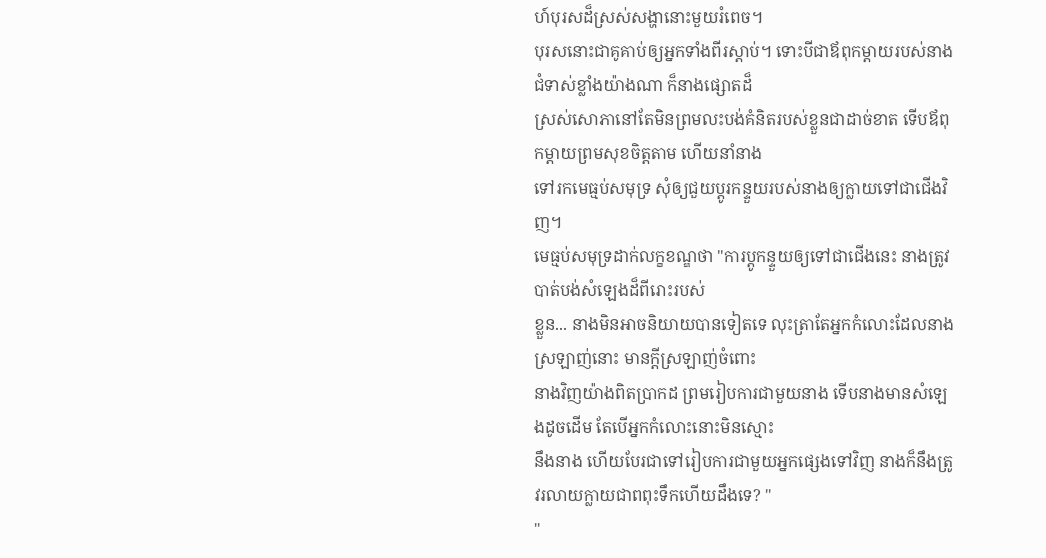ហ៍បុរសដ៏ស្រស់សង្ហានោះមួយរំពេច។
បុរសនោះជាគូគាប់ឲ្យអ្នកទាំងពីរស្តាប់។ ទោះបីជាឪពុកម្តាយរបស់នាងជំទាស់ខ្លាំងយ៉ាងណា ក៏នាងផ្សោតដ៏
ស្រស់សោភានៅតែមិនព្រមលះបង់គំនិតរបស់ខ្លួនជាដាច់ខាត ទើបឪពុកម្តាយព្រមសុខចិត្តតាម ហើយនាំនាង
ទៅរកមេធ្មប់សមុទ្រ សុំឲ្យជួយប្តូរកន្ទួយរបស់នាងឲ្យក្លាយទៅជាជើងវិញ។
មេធ្មប់សមុទ្រដាក់លក្ខខណ្ឌថា "ការប្តូកន្ទួយឲ្យទៅជាជើងនេះ នាងត្រូវបាត់បង់សំឡេងដ៏ពីរោះរបស់
ខ្លួន... នាងមិនអាចនិយាយបានទៀតទេ លុះត្រាតែអ្នកកំលោះដែលនាងស្រឡាញ់នោះ មានក្តីស្រឡាញ់ចំពោះ
នាងវិញយ៉ាងពិតប្រាកដ ព្រមរៀបការជាមួយនាង ទើបនាងមានសំឡេងដូចដើម តែបើអ្នកកំលោះនោះមិនស្មោះ
នឹងនាង ហើយបែរជាទៅរៀបការជាមួយអ្នកផ្សេងទៅវិញ នាងក៏នឹងត្រូវរលាយក្លាយជាពពុះទឹកហើយដឹងទេ? "
"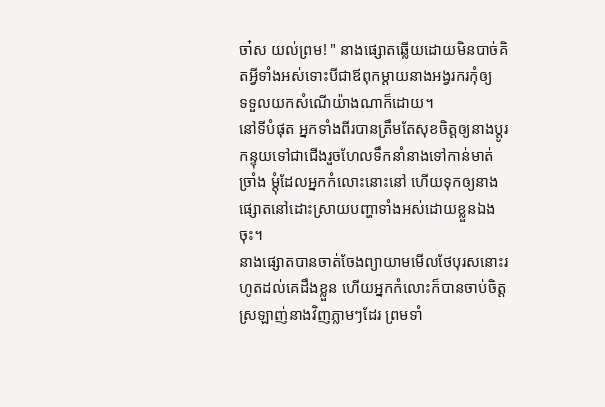ចា៎ស យល់ព្រម! " នាងផ្សោតឆ្លើយដោយមិនបាច់គិតអ្វីទាំងអស់ទោះបីជាឪពុកម្តាយនាងអង្វរករកុំឲ្យ
ទទួលយកសំណើយ៉ាងណាក៏ដោយ។
នៅទីបំផុត អ្នកទាំងពីរបានត្រឹមតែសុខចិត្តឲ្យនាងប្តូរកន្ទុយទៅជាជើងរួចហែលទឹកនាំនាងទៅកាន់មាត់
ច្រាំង ម្តុំដែលអ្នកកំលោះនោះនៅ ហើយទុកឲ្យនាងផ្សោតនៅដោះស្រាយបញ្ហាទាំងអស់ដោយខ្លួនឯងចុះ។
នាងផ្សោតបានចាត់ចែងព្យាយាមមើលថែបុរសនោះរហូតដល់គេដឹងខ្លួន ហើយអ្នកកំលោះក៏បានចាប់ចិត្ត
ស្រឡាញ់នាងវិញភ្លាមៗដែរ ព្រមទាំ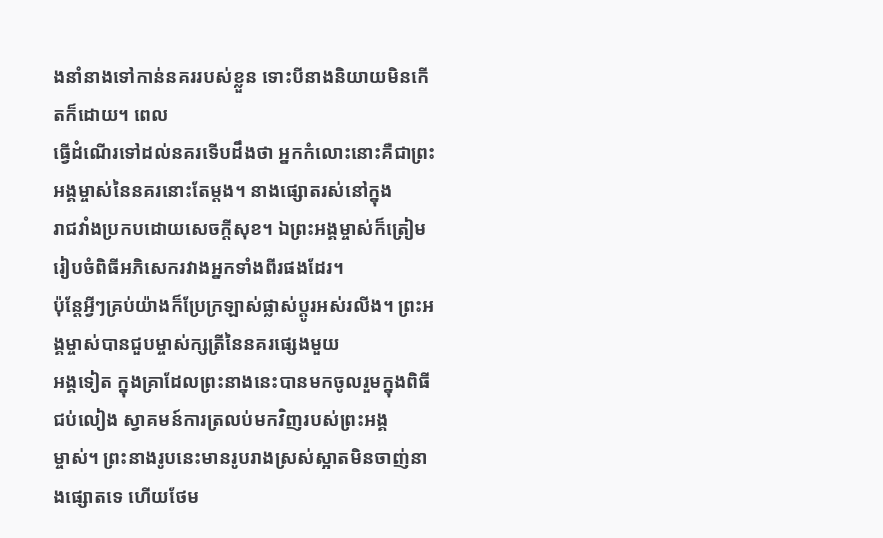ងនាំនាងទៅកាន់នគររបស់ខ្លួន ទោះបីនាងនិយាយមិនកើតក៏ដោយ។ ពេល
ធ្វើដំណើរទៅដល់នគរទើបដឹងថា អ្នកកំលោះនោះគឺជាព្រះអង្គម្ចាស់នៃនគរនោះតែម្តង។ នាងផ្សោតរស់នៅក្នុង
រាជវាំងប្រកបដោយសេចក្តីសុខ។ ឯព្រះអង្គម្ចាស់ក៏ត្រៀមរៀបចំពិធីអភិសេករវាងអ្នកទាំងពីរផងដែរ។
ប៉ុន្តែអ្វីៗគ្រប់យ៉ាងក៏ប្រែក្រឡាស់ផ្លាស់ប្តូរអស់រលីង។ ព្រះអង្គម្ចាស់បានជួបម្ចាស់ក្សត្រីនៃនគរផ្សេងមួយ
អង្គទៀត ក្នុងគ្រាដែលព្រះនាងនេះបានមកចូលរួមក្នុងពិធីជប់លៀង ស្វាគមន៍ការត្រលប់មកវិញរបស់ព្រះអង្គ
ម្ចាស់។ ព្រះនាងរូបនេះមានរូបរាងស្រស់ស្អាតមិនចាញ់នាងផ្សោតទេ ហើយថែម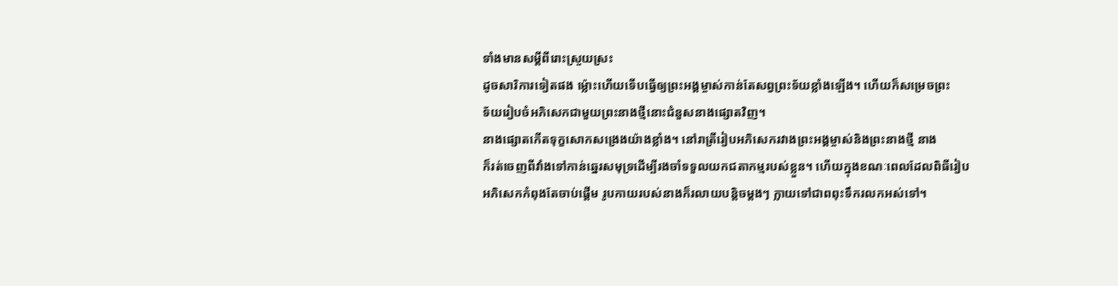ទាំងមានសម្តីពីរោះស្រួយស្រះ
ដូចសារិការទៀតផង ម្ល៉ោះហើយទើបធ្វើឲ្យព្រះអង្គម្ចាស់កាន់តែសព្វព្រះទ័យខ្លាំងឡើង។ ហើយក៏សម្រេចព្រះ
ទ័យរៀបចំអភិសេកជាមួយព្រះនាងថ្មីនោះជំនួសនាងផ្សោតវិញ។
នាងផ្សោតកើតទុក្ខសោកសង្រេងយ៉ាងខ្លាំង។ នៅរាត្រីរៀបអភិសេករវាងព្រះអង្គម្ចាស់និងព្រះនាងថ្មី នាង
ក៏រត់ចេញពីវាំងទៅកាន់ឆ្នេរសមុទ្រដើម្បីរងចាំទទួលយកជតាកម្មរបស់ខ្លួន។ ហើយក្នុងខណៈពេលដែលពិធីរៀប
អភិសេកកំពុងតែចាប់ផ្តើម រូបកាយរបស់នាងក៏រលាយបន្តិចម្តងៗ ក្លាយទៅជាពពុះទឹករលកអស់ទៅ។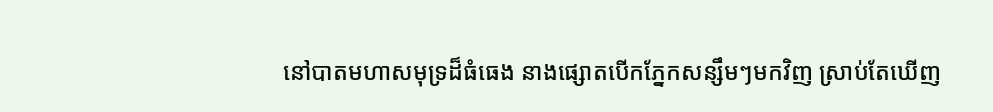នៅបាតមហាសមុទ្រដ៏ធំធេង នាងផ្សោតបើកភ្នែកសន្សឹមៗមកវិញ ស្រាប់តែឃើញ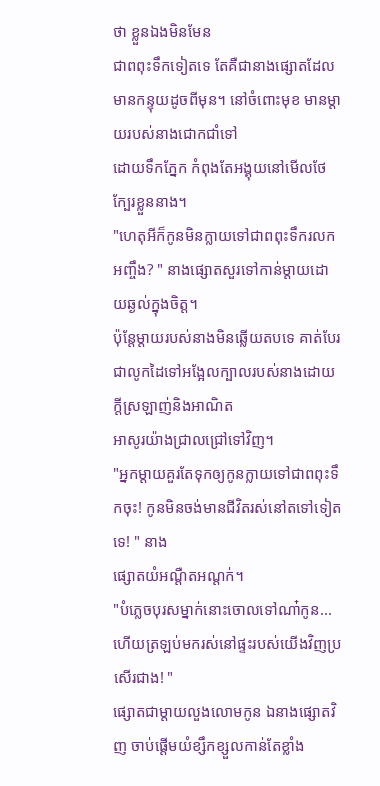ថា ខ្លួនឯងមិនមែន
ជាពពុះទឹកទៀតទេ តែគឺជានាងផ្សោតដែលមានកន្ទុយដូចពីមុន។ នៅចំពោះមុខ មានម្តាយរបស់នាងជោកជាំទៅ
ដោយទឹកភ្នែក កំពុងតែអង្គុយនៅមើលថែក្បែរខ្លួននាង។
"ហេតុអីក៏កូនមិនក្លាយទៅជាពពុះទឹករលកអញ្ចឹង? " នាងផ្សោតសួរទៅកាន់ម្តាយដោយឆ្ងល់ក្នុងចិត្ត។
ប៉ុន្តែម្តាយរបស់នាងមិនឆ្លើយតបទេ គាត់បែរជាលូកដៃទៅអង្អែលក្បាលរបស់នាងដោយក្តីស្រឡាញ់និងអាណិត
អាសូរយ៉ាងជ្រាលជ្រៅទៅវិញ។
"អ្នកម្តាយគួរតែទុកឲ្យកូនក្លាយទៅជាពពុះទឹកចុះ! កូនមិនចង់មានជីវិតរស់នៅតទៅទៀតទេ! " នាង
ផ្សោតយំអណ្តឺតអណ្តក់។
"បំភ្លេចបុរសម្នាក់នោះចោលទៅណា៎កូន... ហើយត្រឡប់មករស់នៅផ្ទះរបស់យើងវិញប្រសើរជាង! "
ផ្សោតជាម្តាយលួងលោមកូន ឯនាងផ្សោតវិញ ចាប់ផ្តើមយំខ្សឹកខ្សួលកាន់តែខ្លាំង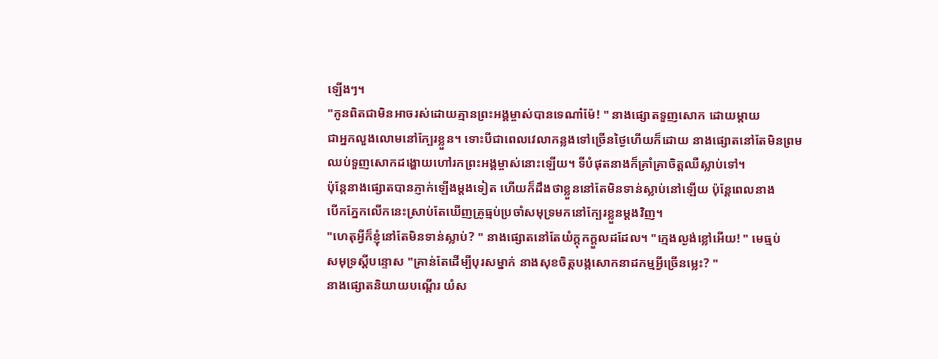ឡើងៗ។
"កូនពិតជាមិនអាចរស់ដោយគ្មានព្រះអង្គម្ចាស់បានទេណា៎ម៉ែ! " នាងផ្សោតទួញសោក ដោយម្តាយ
ជាអ្នកលួងលោមនៅក្បែរខ្លួន។ ទោះបីជាពេលវេលាកន្លងទៅច្រើនថ្ងៃហើយក៏ដោយ នាងផ្សោតនៅតែមិនព្រម
ឈប់ទួញសោកដង្ហោយហៅរកព្រះអង្គម្ចាស់នោះឡើយ។ ទីបំផុតនាងក៏គ្រាំគ្រាចិត្តឈឺស្លាប់ទៅ។
ប៉ុន្តែនាងផ្សោតបានភ្ញាក់ឡើងម្តងទៀត ហើយក៏ដឹងថាខ្លួននៅតែមិនទាន់ស្លាប់នៅឡើយ ប៉ុន្តែពេលនាង
បើកភ្នែកលើកនេះស្រាប់តែឃើញគ្រូធ្មប់ប្រចាំសមុទ្រមកនៅក្បែរខ្លួនម្តងវិញ។
"ហេតុអ្វីក៏ខ្ញុំនៅតែមិនទាន់ស្លាប់? " នាងផ្សោតនៅតែយំក្តុកក្តួលដដែល។ "ក្មេងល្ងង់ខ្លៅអើយ! " មេធ្មប់
សមុទ្រស្តីបន្ទោស "គ្រាន់តែដើម្បីបុរសម្នាក់ នាងសុខចិត្តបង្កសោកនាដកម្មអ្វីច្រើនម្លេះ? "
នាងផ្សោតនិយាយបណ្តើរ យំស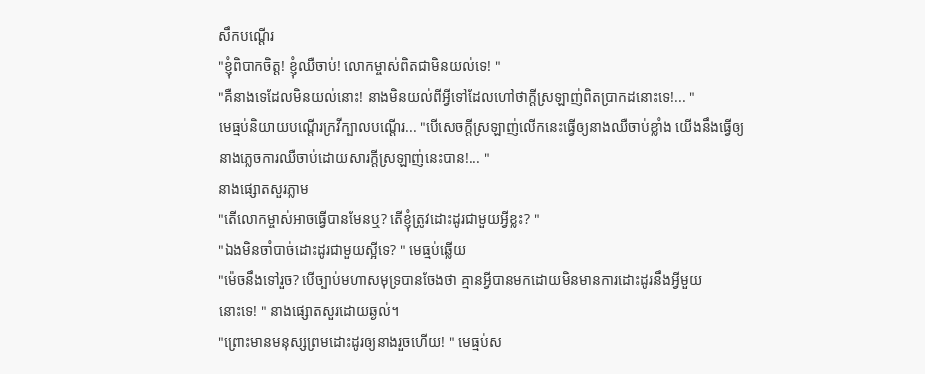សឹកបណ្តើរ
"ខ្ញុំពិបាកចិត្ត! ខ្ញុំឈឺចាប់! លោកម្ចាស់ពិតជាមិនយល់ទេ! "
"គឺនាងទេដែលមិនយល់នោះ! នាងមិនយល់ពីអ្វីទៅដែលហៅថាក្តីស្រឡាញ់ពិតប្រាកដនោះទេ!... "
មេធ្មប់និយាយបណ្តើរក្រវីក្បាលបណ្តើរ... "បើសេចក្តីស្រឡាញ់លើកនេះធ្វើឲ្យនាងឈឺចាប់ខ្លាំង យើងនឹងធ្វើឲ្យ
នាងភ្លេចការឈឺចាប់ដោយសារក្តីស្រឡាញ់នេះបាន!... "
នាងផ្សោតសួរភ្លាម
"តើលោកម្ចាស់អាចធ្វើបានមែនឬ? តើខ្ញុំត្រូវដោះដូរជាមួយអ្វីខ្លះ? "
"ឯងមិនចាំបាច់ដោះដូរជាមួយស្អីទេ? " មេធ្មប់ឆ្លើយ
"ម៉េចនឹងទៅរួច? បើច្បាប់មហាសមុទ្របានចែងថា គ្មានអ្វីបានមកដោយមិនមានការដោះដូរនឹងអ្វីមួយ
នោះទេ! " នាងផ្សោតសួរដោយឆ្ងល់។
"ព្រោះមានមនុស្សព្រមដោះដូរឲ្យនាងរួចហើយ! " មេធ្មប់ស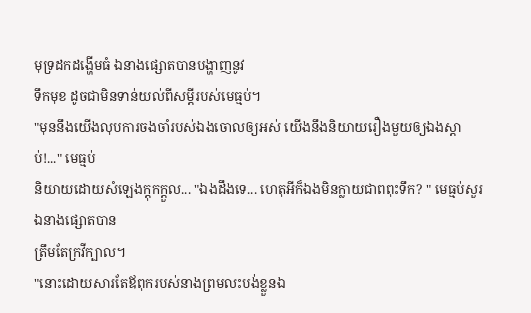មុទ្រដកដង្ហើមធំ ឯនាងផ្សោតបានបង្ហាញនូវ
ទឹកមុខ ដូចជាមិនទាន់យល់ពីសម្តីរបស់មេធ្មប់។
"មុននឹងយើងលុបការចងចាំរបស់ឯងចោលឲ្យអស់ យើងនឹងនិយាយរឿងមួយឲ្យឯងស្តាប់!..." មេធ្មប់
និយាយដោយសំឡេងក្តុកក្តួល... "ឯងដឹងទេ... ហេតុអីក៏ឯងមិនក្លាយជាពពុះទឹក? " មេធ្មប់សួរ ឯនាងផ្សោតបាន
ត្រឹមតែក្រវីក្បាល។
"នោះដោយសារតែឪពុករបស់នាងព្រមលះបង់ខ្លួនឯ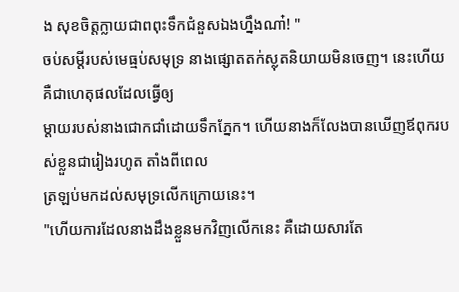ង សុខចិត្តក្លាយជាពពុះទឹកជំនួសឯងហ្នឹងណា៎! "
ចប់សម្តីរបស់មេធ្មប់សមុទ្រ នាងផ្សោតតក់ស្លុតនិយាយមិនចេញ។ នេះហើយគឺជាហេតុផលដែលធ្វើឲ្យ
ម្តាយរបស់នាងជោកជាំដោយទឹកភ្នែក។ ហើយនាងក៏លែងបានឃើញឪពុករបស់ខ្លួនជារៀងរហូត តាំងពីពេល
ត្រឡប់មកដល់សមុទ្រលើកក្រោយនេះ។
"ហើយការដែលនាងដឹងខ្លួនមកវិញលើកនេះ គឺដោយសារតែ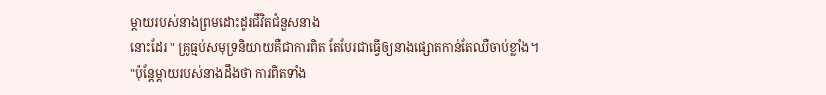ម្តាយរបស់នាងព្រមដោះដូរជីវិតជំនួសនាង
នោះដែរ " គ្រូធ្មប់សមុទ្រនិយាយគឺជាការពិត តែបែរជាធ្វើឲ្យនាងផ្សោតកាន់តែឈឺចាប់ខ្លាំង។
"ប៉ុន្តែម្តាយរបស់នាងដឹងថា ការពិតទាំង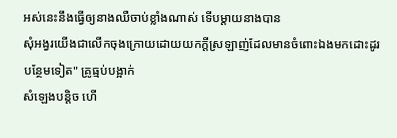អស់នេះនឹងធ្វើឲ្យនាងឈឺចាប់ខ្លាំងណាស់ ទើបម្តាយនាងបាន
សុំអង្វរយើងជាលើកចុងក្រោយដោយយកក្តីស្រឡាញ់ដែលមានចំពោះឯងមកដោះដូរបន្ថែមទៀត" គ្រូធ្មប់បង្អាក់
សំឡេងបន្តិច ហើ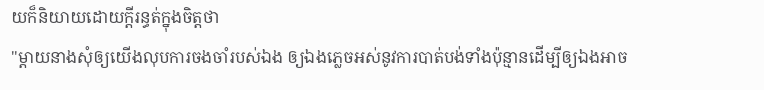យក៏និយាយដោយក្តីរន្ធត់ក្នុងចិត្តថា
"ម្តាយនាងសុំឲ្យយើងលុបការចងចាំរបស់ឯង ឲ្យឯងភ្លេចអស់នូវការបាត់បង់ទាំងប៉ុន្មានដើម្បីឲ្យឯងអាច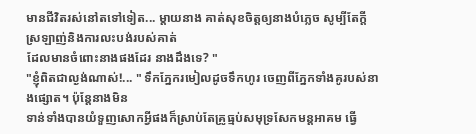មានជីវិតរស់នៅតទៅទៀត... ម្តាយនាង គាត់សុខចិត្តឲ្យនាងបំភ្លេច សូម្បីតែក្តីស្រឡាញ់និងការលះបង់របស់គាត់
ដែលមានចំពោះនាងផងដែរ នាងដឹងទេ? "
"ខ្ញុំពិតជាល្ងង់ណាស់!... " ទឹកភ្នែករមៀលដូចទឹកហូរ ចេញពីភ្នែកទាំងគូរបស់នាងផ្សោត។ ប៉ុន្តែនាងមិន
ទាន់ទាំងបានយំទួញសោកអ្វីផងក៏ស្រាប់តែគ្រូធ្មប់សមុទ្រសែកមន្តអាគម ធ្វើ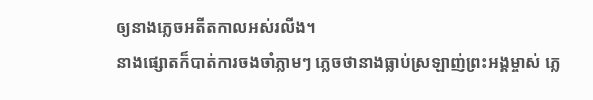ឲ្យនាងភ្លេចអតីតកាលអស់រលីង។
នាងផ្សោតក៏បាត់ការចងចាំភ្លាមៗ ភ្លេចថានាងធ្លាប់ស្រឡាញ់ព្រះអង្គម្ចាស់ ភ្លេ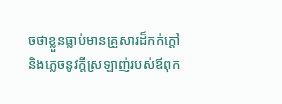ចថាខ្លួនធ្លាប់មានគ្រួសារដ៏កក់ក្តៅ
និងភ្លេចនូវក្តីស្រឡាញ់របស់ឪពុក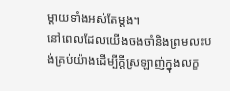ម្តាយទាំងអស់តែម្តង។
នៅពេលដែលយើងចងចាំនិងព្រមលះបង់គ្រប់យ៉ាងដើម្បីក្តីស្រឡាញ់ក្នុងលក្ខ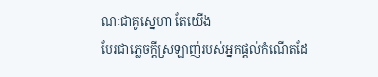ណៈជាគូស្នេហា តែយើង
បែរជាភ្លេចក្តីស្រឡាញ់របស់អ្នកផ្តល់កំណើតដែ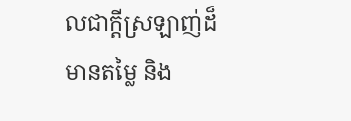លជាក្តីស្រឡាញ់ដ៏មានតម្លៃ និង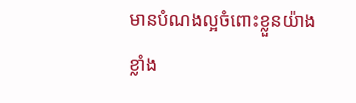មានបំណងល្អចំពោះខ្លួនយ៉ាង
ខ្លាំង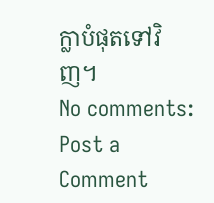ក្លាបំផុតទៅវិញ។
No comments:
Post a Comment